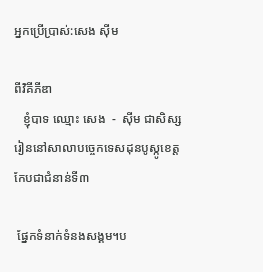អ្នកប្រើប្រាស់:សេង ស៊ីម

ពីវិគីភីឌា
   ខ្ញុំបាទ ឈ្មោះ សេង  -  ស៊ីម ជាសិស្សរៀននៅសាលាបចេ្ចកទេសដុនបូស្កូខេត្តកែបជាជំនាន់ទី៣

 ផ្នែកទំនាក់ទំនងសង្គម។ប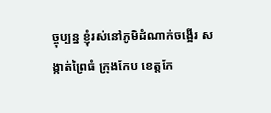ច្ចុប្បន្ន ខ្ញុំរស់នៅភូមិដំណាក់ចង្អើរ សង្កាត់ព្រៃធំ ក្រុងកែប ខេត្តកែ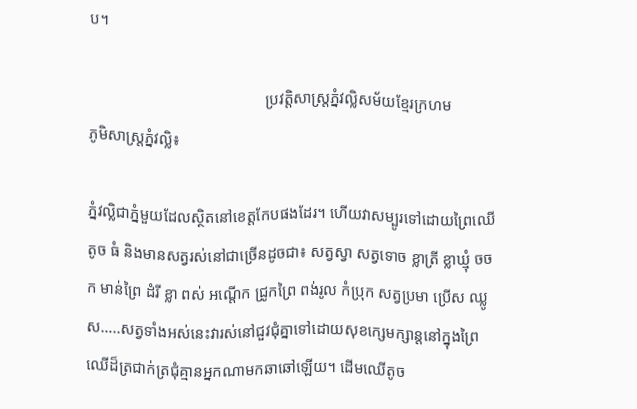ប។

                                             ប្រវត្តិសាស្រ្តភ្នំវល្លិសម័យខ្មែរក្រហម
ភូមិសាស្រ្តភ្នំវល្លិ៖

ភ្នំវល្លិជាភ្នំមួយដែលស្ថិតនៅខេត្តកែបផងដែរ។ ហើយវាសម្បូរទៅដោយព្រៃឈើតូច ធំ និងមានសត្វរស់នៅជាច្រើនដូចជា៖ សត្វស្វា សត្វទោច ខ្លាត្រី ខ្លាឃ្មុំ ចចក មាន់ព្រៃ ដំរី ខ្លា ពស់ អណ្តើក ជ្រូកព្រៃ ពង់រូល កំប្រុក សត្វប្រមា ប្រើស ឈ្លូស…..សត្វទាំងអស់នេះវារស់នៅជួវជុំគ្នាទៅដោយសុខក្សេមក្សាន្តនៅក្នុងព្រៃឈើដ៏ត្រជាក់ត្រជុំគ្មានអ្នកណាមកឆាឆៅឡើយ។ ដើមឈើតូច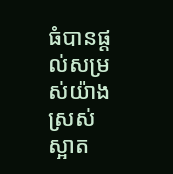ធំបានផ្តល់សម្រស់យ៉ាងស្រស់ស្អាត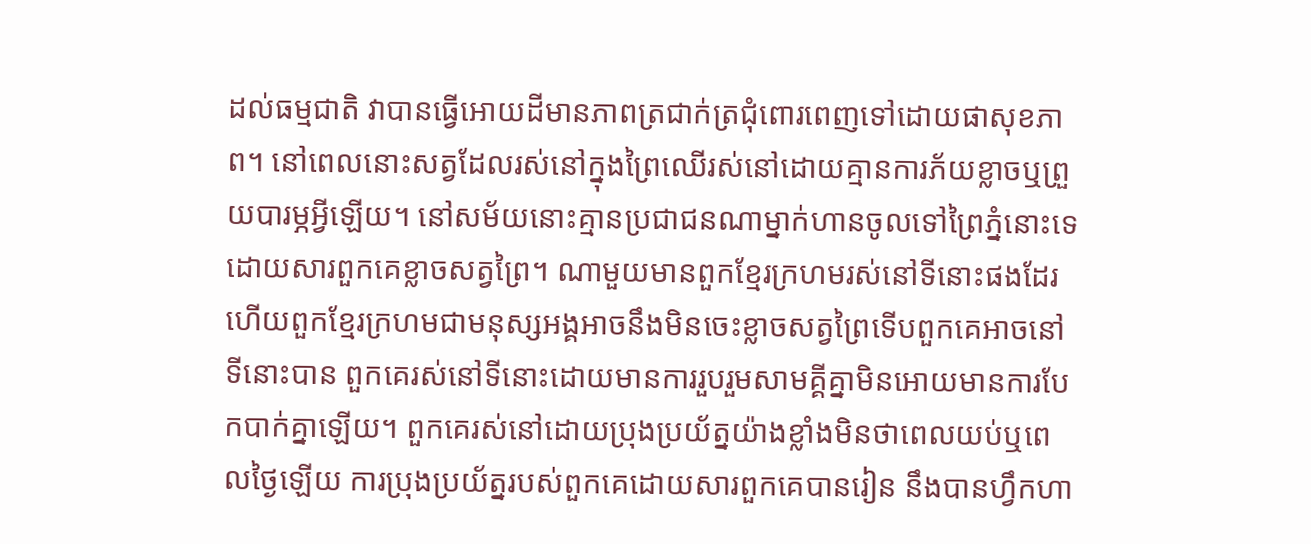ដល់ធម្មជាតិ វាបានធ្វើអោយដីមានភាពត្រជាក់ត្រជុំពោរពេញទៅដោយផាសុខភាព។ នៅពេលនោះសត្វដែលរស់នៅក្នុងព្រៃឈើរស់នៅដោយគ្មានការភ័យខ្លាចឬព្រួយបារម្ភអ្វីឡើយ។ នៅសម័យនោះគ្មានប្រជាជនណាម្នាក់ហានចូលទៅព្រៃភ្នំនោះទេ ដោយសារពួកគេខ្លាចសត្វព្រៃ។ ណាមួយមានពួកខ្មែរក្រហមរស់នៅទីនោះផងដែរ ហើយពួកខ្មែរក្រហមជាមនុស្សអង្គអាចនឹងមិនចេះខ្លាចសត្វព្រៃទើបពួកគេអាចនៅទីនោះបាន ពួកគេរស់នៅទីនោះដោយមានការរួបរួមសាមគ្គីគ្នាមិនអោយមានការបែកបាក់គ្នាឡើយ។ ពួកគេរស់នៅដោយប្រុងប្រយ័ត្នយ៉ាងខ្លាំងមិនថាពេលយប់ឬពេលថ្ងៃឡើយ ការប្រុងប្រយ័ត្នរបស់ពួកគេដោយសារពួកគេបានរៀន នឹងបានហ្វឹកហា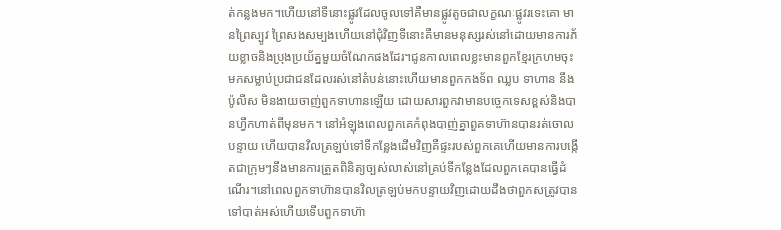ត់កន្លងមក។ហើយនៅទីនោះផ្លូវដែលចូលទៅគឺមានផ្លូវតូចជាលក្ខណៈផ្លូវរទេះគោ មានព្រៃស្បូវ ព្រៃសងសម្បងហើយនៅជុំវិញទីនោះគឺមានមនុស្សរស់នៅដោយមានការភ័យខ្លាចនិងប្រុងប្រយ័ត្នមួយចំណែកផងដែរ។ជូនកាលពេលខ្លះមានពួកខ្មែរក្រហមចុះមកសម្លាប់ប្រជាជនដែលរស់នៅតំបន់នោះហើយមានពួកកងទ័ព ឈ្លប ទាហាន នឹងប៉ូលីស មិនងាយចាញ់ពួកទាហានឡើយ ដោយសារពួកវាមានបច្ចេកទេសខ្ពស់និងបានហ្វឹកហាត់ពីមុនមក។ នៅអំឡុងពេលពួកគេកំពុងបាញ់គ្នាពួគទាហ៊ានបានរត់ចោលបន្ទាយ ហើយបានវិលត្រឡប់ទៅទីកន្លែងដើមវិញគឺផ្ទះរបស់ពួកគេហើយមានការបង្កើតជាក្រុមៗនឹងមានការត្រួតពិនិត្យច្បស់លាស់នៅគ្រប់ទីកន្លែងដែលពួកគេបានធ្វើដំណើរ។នៅពេលពួកទាហ៊ានបានវិលត្រឡប់មកបន្ទាយវិញដោយដឹងថាពួកសត្រូវបានទៅបាត់អស់ហើយទើបពួកទាហ៊ា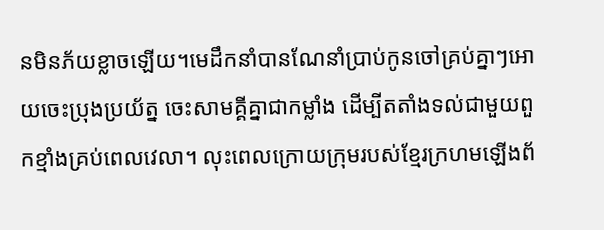នមិនភ័យខ្លាចឡើយ។មេដឹកនាំបានណែនាំប្រាប់កូនចៅគ្រប់គ្នាៗអោយចេះប្រុងប្រយ័ត្ន ចេះសាមគ្គីគ្នាជាកម្លាំង ដើម្បីតតាំងទល់ជាមួយពួកខ្មាំងគ្រប់ពេលវេលា។ លុះពេលក្រោយក្រុមរបស់ខ្មែរក្រហមឡើងព័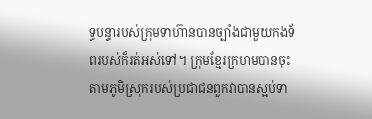ទ្ធបន្ទារបស់ក្រុមទាហ៊ានបានច្បាំងជាមួយកងទ័ពរបស់ក៏រត់អស់ទៅ។ ក្រុមខ្មែរក្រហមបានចុះតាមភូមិស្រុករបស់ប្រជាជនពួកវាបានស្អប់ទា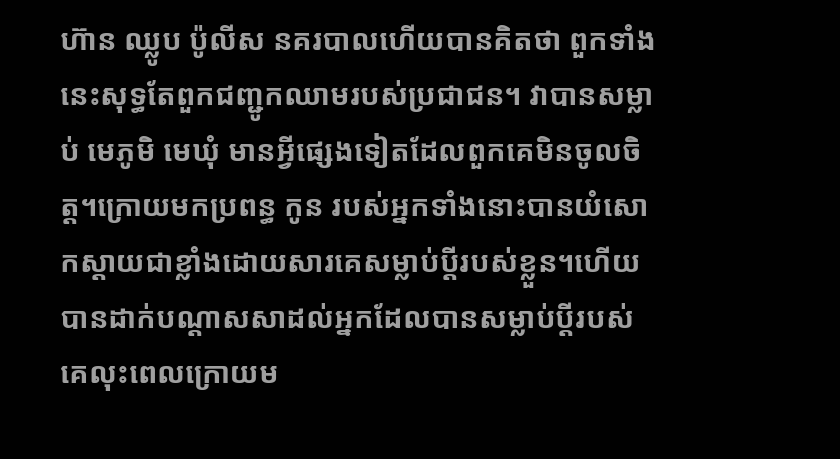ហ៊ាន ឈ្លូប ប៉ូលីស នគរបាលហើយបានគិតថា ពួកទាំងនេះសុទ្ធតែពួកជញ្ជូកឈាមរបស់ប្រជាជន។ វាបានសម្លាប់ មេភូមិ មេឃុំ មានអ្វីផ្សេងទៀតដែលពួកគេមិនចូលចិត្ត។ក្រោយមកប្រពន្ធ កូន របស់អ្នកទាំងនោះបានយំសោកស្តាយជាខ្លាំងដោយសារគេសម្លាប់ប្តីរបស់ខ្លួន។ហើយបានដាក់បណ្តាសសាដល់អ្នកដែលបានសម្លាប់ប្តីរបស់គេលុះពេលក្រោយម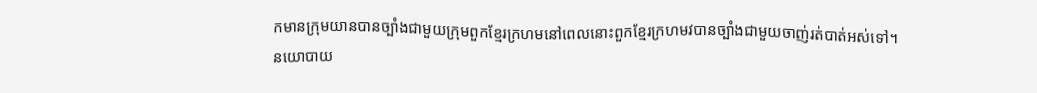កមានក្រុមយានបានច្បាំងជាមួយក្រុមពួកខ្មែរក្រហមនៅពេលនោះពួកខ្មែរក្រហមវបានច្បាំងជាមួយចាញ់រត់បាត់អស់ទៅ។  នយោបាយ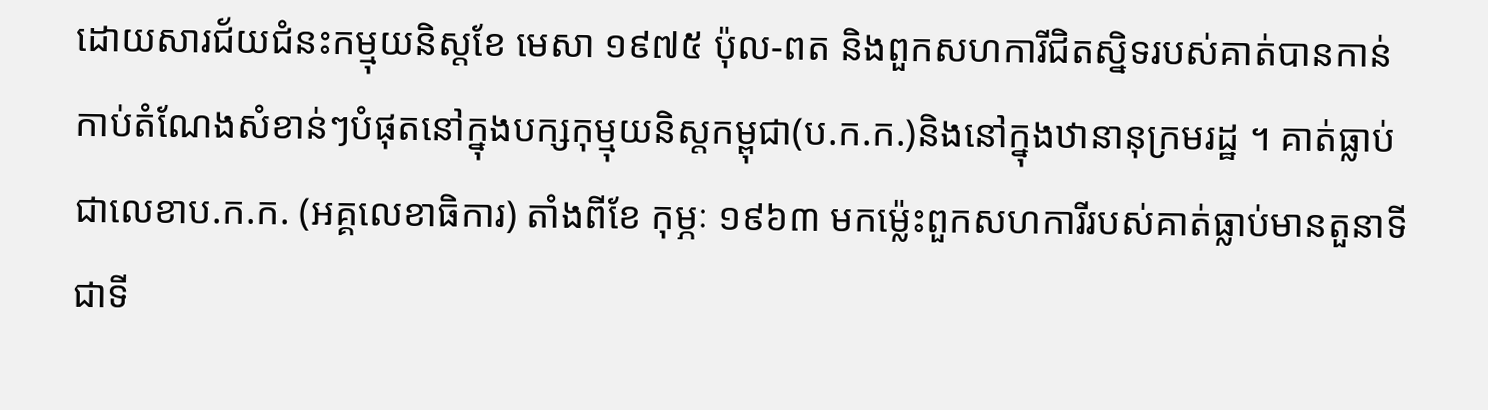ដោយសារជ័យជំនះកម្មុយនិស្តខែ មេសា ១៩៧៥ ប៉ុល-ពត និងពួកសហការីជិតស្និទរបស់គាត់បានកាន់កាប់តំណែងសំខាន់ៗបំផុតនៅក្នុងបក្សកុម្មុយនិស្តកម្ពុជា(ប.ក.ក.)និងនៅក្នុងឋានានុក្រមរដ្ឋ ។ គាត់ធ្លាប់ជាលេខាប.ក.ក. (អគ្គលេខាធិការ) តាំងពីខែ កុម្ភៈ ១៩៦៣ មកម៉្លេះពួកសហការីរបស់គាត់ធ្លាប់មានតួនាទីជាទី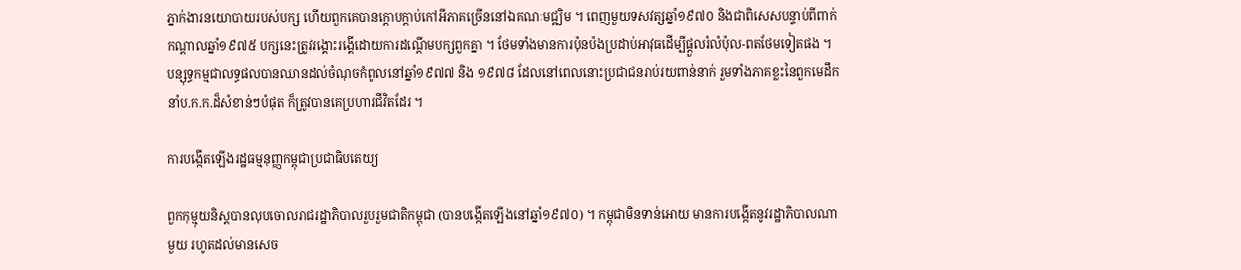ភ្នាក់ងារនយោបាយរបស់បក្ស ហើយពួកគេបានក្ដោបក្ដាប់កៅអីភាគច្រើននៅឯគណៈមជ្ឍិម ។ ពេញមួយទសវត្សឆ្នាំ១៩៧០ និងជាពិសេសបន្ទាប់ពីពាក់កណ្ដាលឆ្នាំ១៩៧៥ បក្សនេះត្រូវរង្គោះរង្គើដោយការដណ្ដើមបក្សពួកគ្នា ។ ថែមទាំងមានការប៉ុនប៉ងប្រដាប់អាវុធដើម្បីផ្ដួលរំលំប៉ុល-ពតថែមទៀតផង ។ បន្សុទ្ធកម្មជាលទ្ធផលបានឈានដល់ចំណុចកំពូលនៅឆ្នាំ១៩៧៧ និង ១៩៧៨ ដែលនៅពេលនោះប្រជាជនរាប់រយពាន់នាក់ រួមទាំងភាគខ្លះនៃពួកមេដឹកនាំប.ក.ក.ដ៏សំខាន់ៗបំផុត ក៏ត្រូវបានគេប្រហារជីវិតដែរ ។

ការបង្កើតឡើងរដ្ឋធម្មនុញ្ញកម្ពុជាប្រជាធិបតេយ្យ

ពួកកុម្មុយនិស្តបានលុបចោលរាជរដ្ឋាភិបាលរួបរួមជាតិកម្ពុជា (បានបង្កើតឡើងនៅឆ្នាំ១៩៧០) ។ កម្ពុជាមិនទាន់អោយ មានការបង្កើតនូវរដ្ឋាភិបាលណាមួយ រហូតដល់មានសេច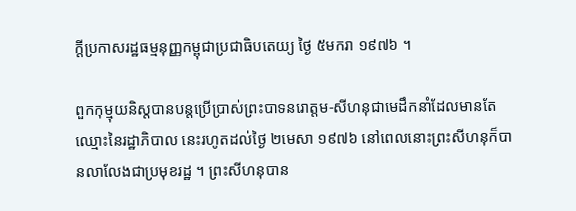ក្ដីប្រកាសរដ្ឋធម្មនុញ្ញកម្ពុជាប្រជាធិបតេយ្យ ថ្ងៃ ៥មករា ១៩៧៦ ។

ពួកកុម្មុយនិស្តបានបន្តប្រើប្រាស់ព្រះបាទនរោត្តម-សីហនុជាមេដឹកនាំដែលមានតែឈ្មោះនៃរដ្ឋាភិបាល នេះរហូតដល់ថ្ងៃ ២មេសា ១៩៧៦ នៅពេលនោះព្រះសីហនុក៏បានលាលែងជាប្រមុខរដ្ឋ ។ ព្រះសីហនុបាន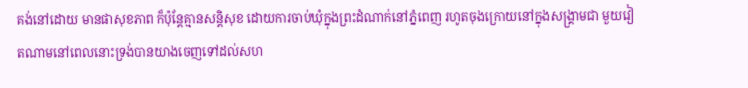គង់នៅដោយ មានផាសុខភាព ក៏ប៉ុន្តែគ្មានសន្តិសុខ ដោយការចាប់ឃុំក្នុងព្រះដំណាក់នៅភ្នំពេញ រហូតចុងក្រោយនៅក្នុងសង្គ្រាមជា មួយវៀតណាមនៅពេលនោះទ្រង់បានយាងចេញទៅដល់សហ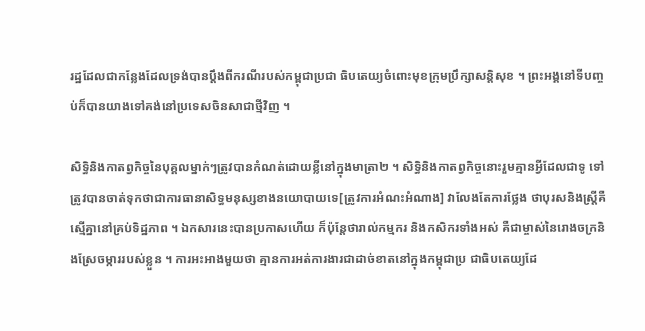រដ្ឋដែលជាកន្លែងដែលទ្រង់បានប្ដឹងពីករណីរបស់កម្ពុជាប្រជា ធិបតេយ្យចំពោះមុខក្រុមប្រឹក្សាសន្តិសុខ ។ ព្រះអង្គនៅទីបញ្ចប់ក៏បានយាងទៅគង់នៅប្រទេសចិនសាជាថ្មីវិញ ។

សិទ្ធិនិងកាតព្វកិច្ចនៃបុគ្គលម្នាក់ៗត្រូវបានកំណត់ដោយខ្លីនៅក្នុងមាត្រា២ ។ សិទ្ធិនិងកាតព្វកិច្ចនោះរួមគ្មានអ្វីដែលជាទូ ទៅត្រូវបានចាត់ទុកថាជាការធានាសិទ្ធមនុស្សខាងនយោបាយទេ[ត្រូវការអំណះអំណាង] វាលែងតែការថ្លែង ថាបុរសនិងស្ត្រីគឺស្មើគ្នានៅគ្រប់ទិដ្ឋភាព ។ ឯកសារនេះបានប្រកាសហើយ ក៏ប៉ុន្តែថារាល់កម្មករ និងកសិករទាំងអស់ គឺជាម្ចាស់នៃរោងចក្រនិងស្រែចម្ការរបស់ខ្លួន ។ ការអះអាងមួយថា គ្មានការអត់ការងារជាដាច់ខាតនៅក្នុងកម្ពុជាប្រ ជាធិបតេយ្យដែ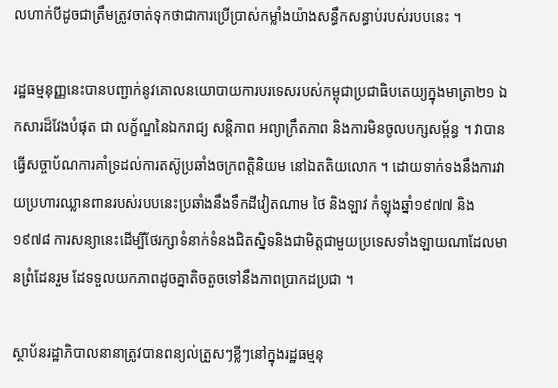លហាក់បីដូចជាត្រឹមត្រូវចាត់ទុកថាជាការប្រើប្រាស់កម្លាំងយ៉ាងសន្ធឹកសន្ធាប់របស់របបនេះ ។

រដ្ឋធម្មនុញ្ញនេះបានបញ្ជាក់នូវគោលនយោបាយការបរទេសរបស់កម្ពុជាប្រជាធិបតេយ្យក្នុងមាត្រា២១ ឯកសារដ៏វែងបំផុត ជា លក្ខ័ណ្ឌនៃឯករាជ្យ សន្តិភាព អព្យាក្រឹតភាព និងការមិនចូលបក្សសម្ព័ន្ធ ។ វាបានធ្វើសច្ចាប័ណការគាំទ្រដល់ការតស៊ូប្រឆាំងចក្រពត្តិនិយម នៅឯតតិយលោក ។ ដោយទាក់ទងនឹងការវាយប្រហារឈ្លានពានរបស់របបនេះប្រឆាំងនឹងទឹកដីវៀតណាម ថៃ និងឡាវ កំឡុងឆ្នាំ១៩៧៧ និង ១៩៧៨ ការសន្យានេះដើម្បីថែរក្សាទំនាក់ទំនងជិតស្និទនិងជាមិត្តជាមួយប្រទេសទាំងឡាយណាដែលមានព្រំដែនរួម ដែទទួលយកភាពដូចគ្នាតិចតួចទៅនឹងភាពប្រាកដប្រជា ។

ស្ថាប័នរដ្ឋាភិបាលនានាត្រូវបានពន្យល់ត្រួសៗខ្លីៗនៅក្នុងរដ្ឋធម្មនុ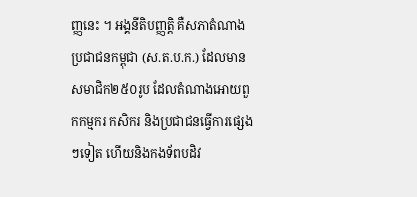ញ្ញនេះ ។ អង្គនីតិបញ្ញត្តិ គឺសភាតំណាងប្រជាជនកម្ពុជា (ស.ត.ប.ក.) ដែលមានសមាជិក២៥០រូប ដែលតំណាងអោយពួកកម្មករ កសិករ និងប្រជាជនធ្វើការផ្សេងៗទៀត ហើយនិងកងទ័ពបដិវ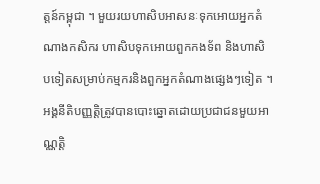ត្តន៍កម្ពុជា ។ មួយរយហាសិបអាសនៈទុកអោយអ្នកតំណាងកសិករ ហាសិបទុកអោយពួកកងទ័ព និងហាសិបទៀតសម្រាប់កម្មករនិងពួកអ្នកតំណាងផ្សេងៗទៀត ។ អង្គនីតិបញ្ញត្តិត្រូវបានបោះឆ្នោតដោយប្រជាជនមួយអាណ្ណត្តិ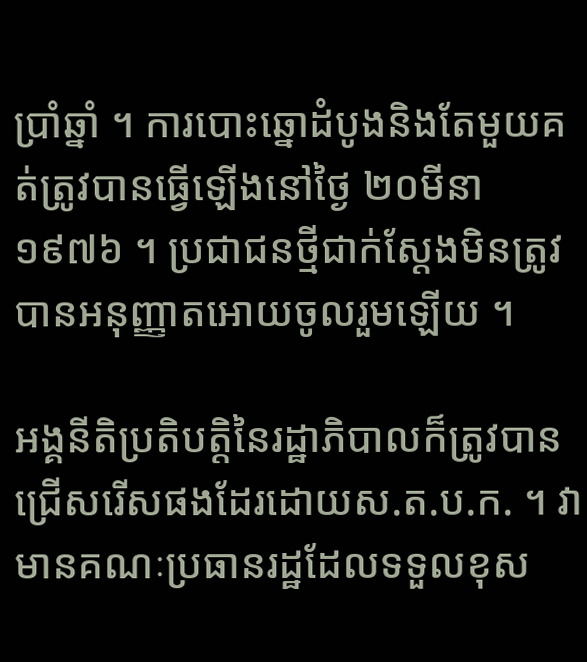ប្រាំឆ្នាំ ។ ការបោះឆ្នោដំបូងនិងតែមួយគត់ត្រូវបានធ្វើឡើងនៅថ្ងៃ ២០មីនា ១៩៧៦ ។ ប្រជាជនថ្មីជាក់ស្ដែងមិនត្រូវបានអនុញ្ញាតអោយចូលរួមឡើយ ។

អង្គនីតិប្រតិបត្តិនៃរដ្ឋាភិបាលក៏ត្រូវបានជ្រើសរើសផងដែរដោយស.ត.ប.ក. ។ វាមានគណៈប្រធានរដ្ឋដែលទទួលខុស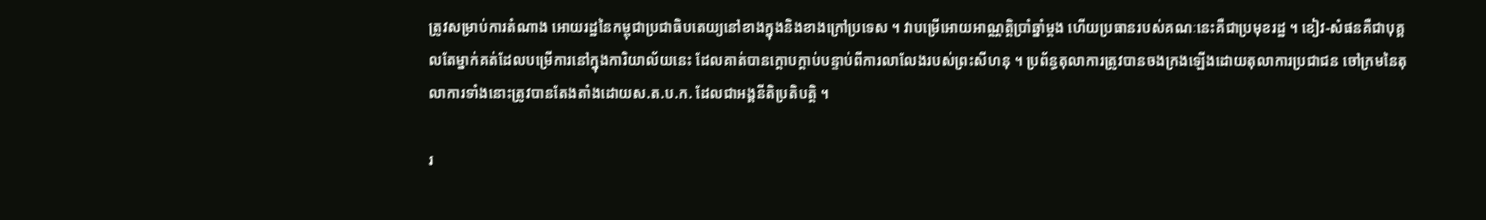ត្រូវសម្រាប់ការតំណាង អោយរដ្ឋនៃកម្ពុជាប្រជាធិបតេយ្យនៅខាងក្នុងនិងខាងក្រៅប្រទេស ។ វាបម្រើអោយអាណ្ណត្តិប្រាំឆ្នាំម្ដង ហើយប្រធានរបស់គណៈនេះគឺជាប្រមុខរដ្ឋ ។ ខៀវ-សំផនគឺជាបុគ្គលតែម្នាក់គត់ដែលបម្រើការនៅក្នុងការិយាល័យនេះ ដែលគាត់បានក្ដោបក្ដាប់បន្ទាប់ពីការលាលែងរបស់ព្រះសីហនុ ។ ប្រព័ន្ធតុលាការត្រូវបានចងក្រងឡើងដោយតុលាការប្រជាជន ចៅក្រមនៃតុលាការទាំងនោះត្រូវបានតែងតាំងដោយស.ត.ប.ក. ដែលជាអង្គនីតិប្រតិបត្តិ ។

រ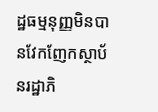ដ្ឋធម្មនុញ្ញមិនបានវែកញែកស្ថាប័នរដ្ឋាភិ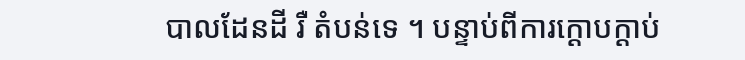បាលដែនដី រឺ តំបន់ទេ ។ បន្ទាប់ពីការក្ដោបក្ដាប់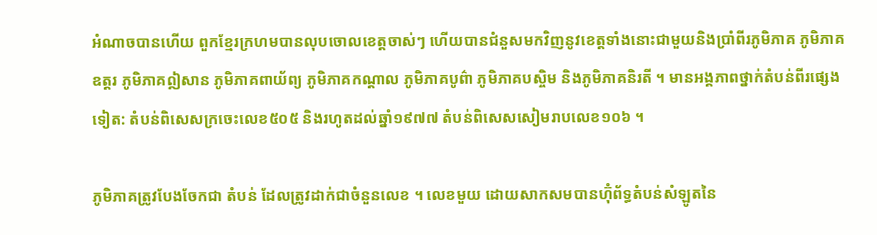អំណាចបានហើយ ពួកខ្មែរក្រហមបានលុបចោលខេត្តចាស់ៗ ហើយបានជំនួសមកវិញនូវខេត្តទាំងនោះជាមួយនិងប្រាំពីរភូមិភាគ ភូមិភាគឧត្តរ ភូមិភាគឦសាន ភូមិភាគពាយ័ព្យ ភូមិភាគកណ្ដាល ភូមិភាគបូព៌ា ភូមិភាគបស្ចិម និងភូមិភាគនិរតី ។ មានអង្គភាពថ្នាក់តំបន់ពីរផ្សេងទៀត: តំបន់ពិសេសក្រចេះលេខ៥០៥ និងរហូតដល់ឆ្នាំ១៩៧៧ តំបន់ពិសេសសៀមរាបលេខ១០៦ ។

ភូមិភាគត្រូវបែងចែកជា តំបន់ ដែលត្រូវដាក់ជាចំនួនលេខ ។ លេខមួយ ដោយសាកសមបានហ៊ុំព័ទ្ធតំបន់សំឡូតនៃ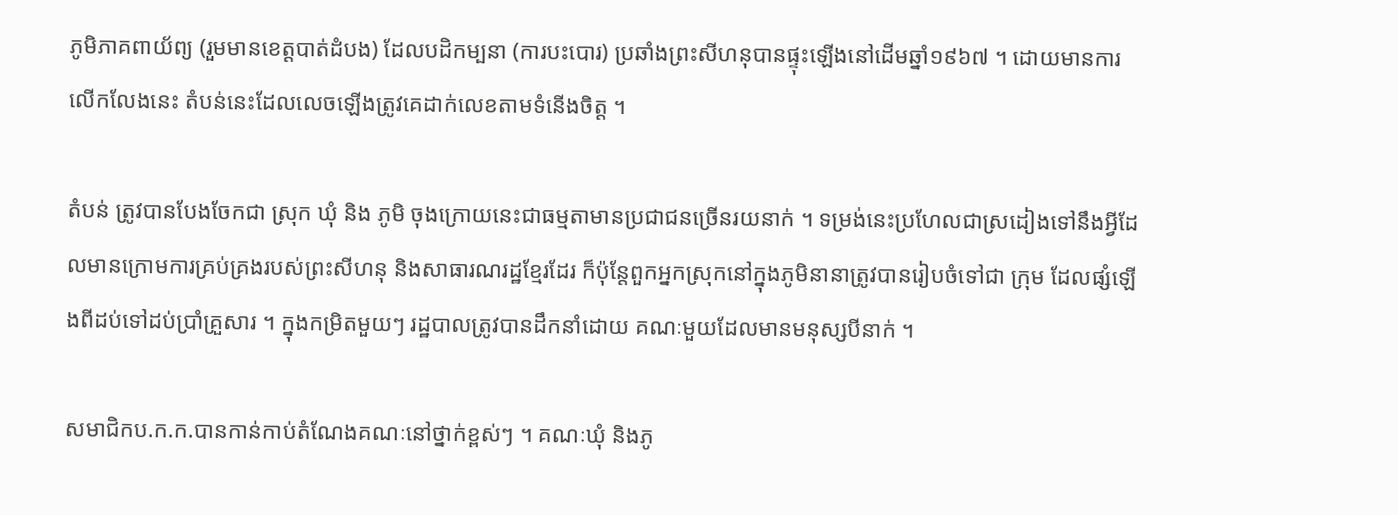ភូមិភាគពាយ័ព្យ (រួមមានខេត្តបាត់ដំបង) ដែលបដិកម្បនា (ការបះបោរ) ប្រឆាំងព្រះសីហនុបានផ្ទុះឡើងនៅដើមឆ្នាំ១៩៦៧ ។ ដោយមានការលើកលែងនេះ តំបន់នេះដែលលេចឡើងត្រូវគេដាក់លេខតាមទំនើងចិត្ត ។

តំបន់ ត្រូវបានបែងចែកជា ស្រុក ឃុំ និង ភូមិ ចុងក្រោយនេះជាធម្មតាមានប្រជាជនច្រើនរយនាក់ ។ ទម្រង់នេះប្រហែលជាស្រដៀងទៅនឹងអ្វីដែលមានក្រោមការគ្រប់គ្រងរបស់ព្រះសីហនុ និងសាធារណរដ្ឋខ្មែរដែរ ក៏ប៉ុន្តែពួកអ្នកស្រុកនៅក្នុងភូមិនានាត្រូវបានរៀបចំទៅជា ក្រុម ដែលផ្សំឡើងពីដប់ទៅដប់ប្រាំគ្រួសារ ។ ក្នុងកម្រិតមួយៗ រដ្ឋបាលត្រូវបានដឹកនាំដោយ គណៈមួយដែលមានមនុស្សបីនាក់ ។

សមាជិកប.ក.ក.បានកាន់កាប់តំណែងគណៈនៅថ្នាក់ខ្ពស់ៗ ។ គណៈឃុំ និងភូ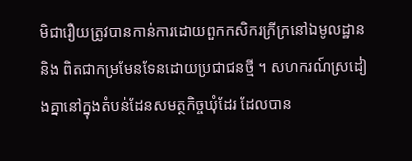មិជារឿយត្រូវបានកាន់ការដោយពួកកសិករក្រីក្រនៅឯមូលដ្ឋាន និង ពិតជាកម្រមែនទែនដោយប្រជាជនថ្មី ។ សហករណ៍ស្រដៀងគ្នានៅក្នុងតំបន់ដែនសមត្ថកិច្ចឃុំដែរ ដែលបាន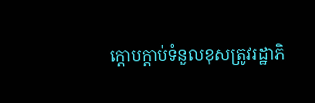ក្ដោបក្ដាប់ទំនួលខុសត្រូវរដ្ឋាភិ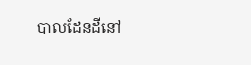បាលដែនដីនៅ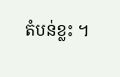តំបន់ខ្លះ ។